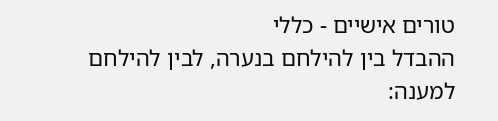טורים אישיים - כללי
ההבדל בין להילחם בנערה, לבין להילחם למענה: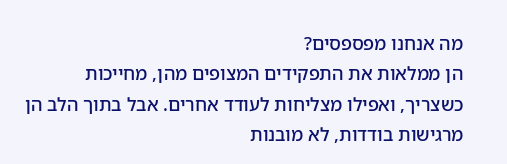מה אנחנו מפספסים?
הן ממלאות את התפקידים המצופים מהן, מחייכות כשצריך, ואפילו מצליחות לעודד אחרים. אבל בתוך הלב הן מרגישות בודדות, לא מובנות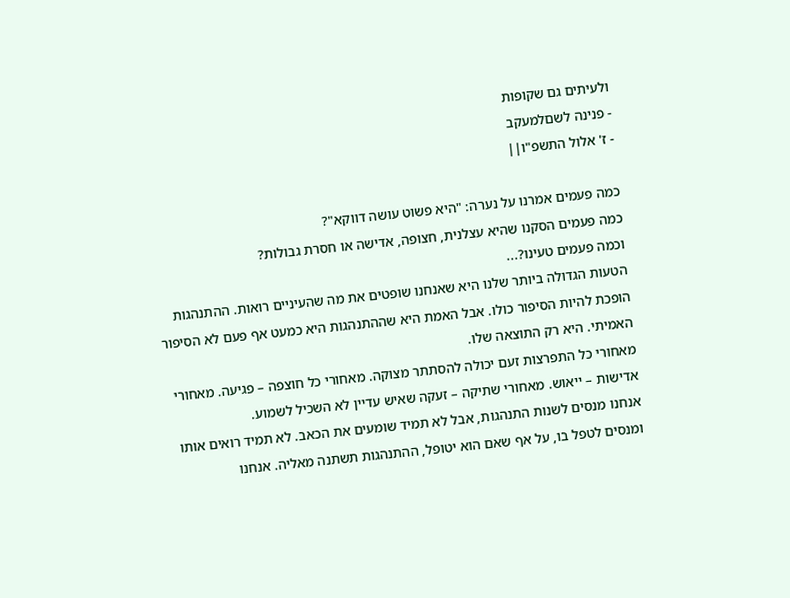ולעיתים גם שקופות
- פנינה לשםלמעקב
- ז' אלול התשפ"ו||

כמה פעמים אמרנו על נערה: "היא פשוט עושה דווקא"?
כמה פעמים הסקנו שהיא עצלנית, חצופה, אדישה או חסרת גבולות?
וכמה פעמים טעינו?...
הטעות הגדולה ביותר שלנו היא שאנחנו שופטים את מה שהעיניים רואות. ההתנהגות הופכת להיות הסיפור כולו. אבל האמת היא שההתנהגות היא כמעט אף פעם לא הסיפור האמיתי. היא רק התוצאה שלו.
מאחורי כל התפרצות זעם יכולה להסתתר מצוקה. מאחורי כל חוצפה – פגיעה. מאחורי אדישות – ייאוש. מאחורי שתיקה – זעקה שאיש עדיין לא השכיל לשמוע.
אנחנו מנסים לשנות התנהגות, אבל לא תמיד שומעים את הכאב. לא תמיד רואים אותו ומנסים לטפל בו, על אף שאם הוא יטופל, ההתנהגות תשתנה מאליה. אנחנו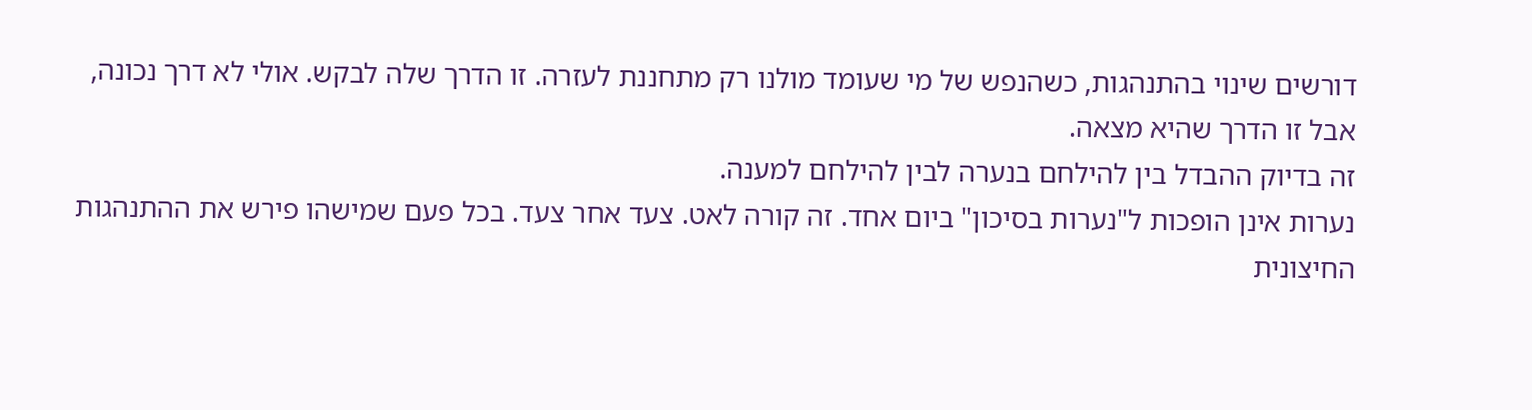דורשים שינוי בהתנהגות, כשהנפש של מי שעומד מולנו רק מתחננת לעזרה. זו הדרך שלה לבקש. אולי לא דרך נכונה, אבל זו הדרך שהיא מצאה.
זה בדיוק ההבדל בין להילחם בנערה לבין להילחם למענה.
נערות אינן הופכות ל"נערות בסיכון" ביום אחד. זה קורה לאט. צעד אחר צעד. בכל פעם שמישהו פירש את ההתנהגות החיצונית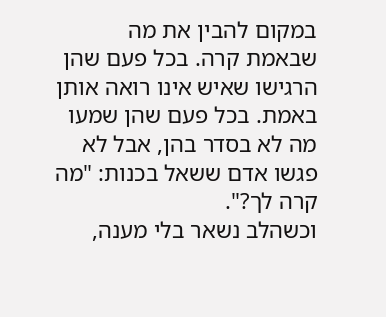במקום להבין את מה שבאמת קרה. בכל פעם שהן הרגישו שאיש אינו רואה אותן באמת. בכל פעם שהן שמעו מה לא בסדר בהן, אבל לא פגשו אדם ששאל בכנות: "מה קרה לך?".
וכשהלב נשאר בלי מענה,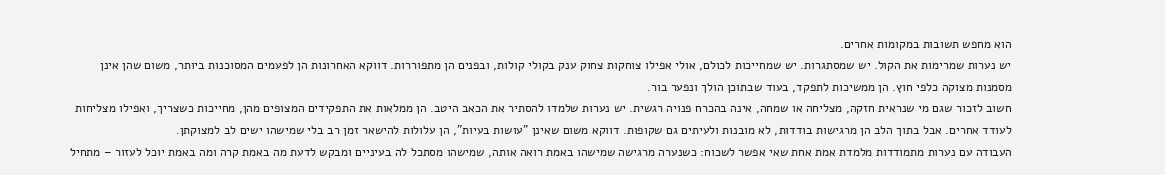הוא מחפש תשובות במקומות אחרים.
יש נערות שמרימות את הקול. יש שמסתגרות. יש שמחייכות לכולם, אולי אפילו צוחקות צחוק ענק בקולי קולות, ובפנים הן מתפוררות. דווקא האחרונות הן לפעמים המסוכנות ביותר, משום שהן אינן מסמנות מצוקה כלפי חוץ. הן ממשיכות לתפקד, בעוד שבתוכן הולך ונפער בור.
חשוב לזכור שגם מי שנראית חזקה, מצליחה או שמחה, אינה בהכרח פנויה רגשית. יש נערות שלמדו להסתיר את הכאב היטב. הן ממלאות את התפקידים המצופים מהן, מחייכות כשצריך, ואפילו מצליחות לעודד אחרים. אבל בתוך הלב הן מרגישות בודדות, לא מובנות ולעיתים גם שקופות. דווקא משום שאינן "עושות בעיות", הן עלולות להישאר זמן רב בלי שמישהו ישים לב למצוקתן.
העבודה עם נערות מתמודדות מלמדת אמת אחת שאי אפשר לשכוח: כשנערה מרגישה שמישהו באמת רואה אותה, שמישהו מסתכל לה בעיניים ומבקש לדעת מה באמת קרה ומה באמת יוכל לעזור – מתחיל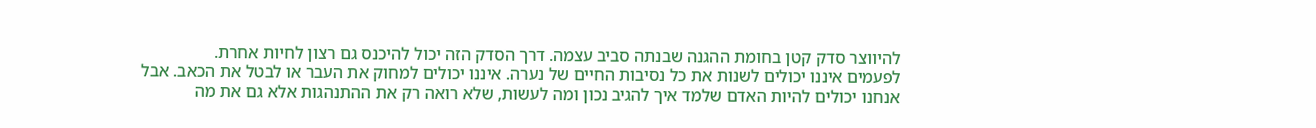להיווצר סדק קטן בחומת ההגנה שבנתה סביב עצמה. דרך הסדק הזה יכול להיכנס גם רצון לחיות אחרת.
לפעמים איננו יכולים לשנות את כל נסיבות החיים של נערה. איננו יכולים למחוק את העבר או לבטל את הכאב. אבל אנחנו יכולים להיות האדם שלמד איך להגיב נכון ומה לעשות, שלא רואה רק את ההתנהגות אלא גם את מה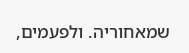שמאחוריה. ולפעמים,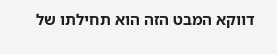דווקא המבט הזה הוא תחילתו של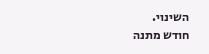השינוי.
חודש מתנה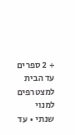+ 2 ספרים עד הבית למצטרפים למנוי שנתי • עד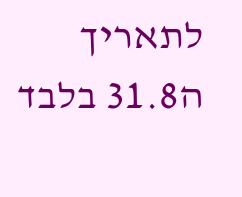לתאריך ה31.8 בלבד